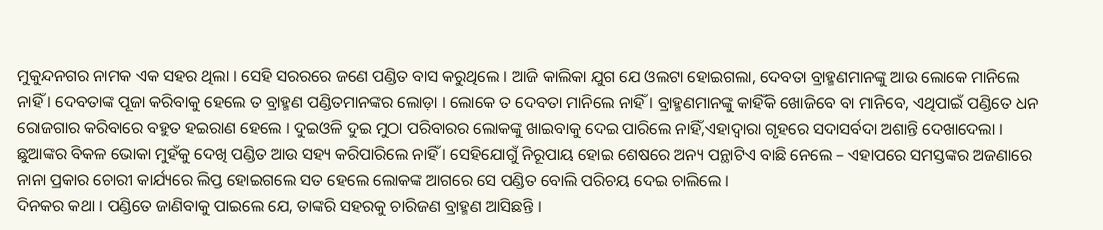ମୁକୁନ୍ଦନଗର ନାମକ ଏକ ସହର ଥିଲା । ସେହି ସରରରେ ଜଣେ ପଣ୍ଡିତ ବାସ କରୁଥିଲେ । ଆଜି କାଲିକା ଯୁଗ ଯେ ଓଲଟା ହୋଇଗଲା, ଦେବତା ବ୍ରାହ୍ମଣମାନଙ୍କୁ ଆଉ ଲୋକେ ମାନିଲେ ନାହିଁ । ଦେବତାଙ୍କ ପୂଜା କରିବାକୁ ହେଲେ ତ ବ୍ରାହ୍ମଣ ପଣ୍ଡିତମାନଙ୍କର ଲୋଡ଼ା । ଲୋକେ ତ ଦେବତା ମାନିଲେ ନାହିଁ । ବ୍ରାହ୍ମଣମାନଙ୍କୁ କାହିଁକି ଖୋଜିବେ ବା ମାନିବେ, ଏଥିପାଇଁ ପଣ୍ଡିତେ ଧନ ରୋଜଗାର କରିବାରେ ବହୁତ ହଇରାଣ ହେଲେ । ଦୁଇଓଳି ଦୁଇ ମୁଠା ପରିବାରର ଲୋକଙ୍କୁ ଖାଇବାକୁ ଦେଇ ପାରିଲେ ନାହିଁ,ଏହାଦ୍ୱାରା ଗୃହରେ ସଦାସର୍ବଦା ଅଶାନ୍ତି ଦେଖାଦେଲା । ଛୁଆଙ୍କର ବିକଳ ଭୋକା ମୁହଁକୁ ଦେଖି ପଣ୍ଡିତ ଆଉ ସହ୍ୟ କରିପାରିଲେ ନାହିଁ । ସେହିଯୋଗୁଁ ନିରୂପାୟ ହୋଇ ଶେଷରେ ଅନ୍ୟ ପନ୍ଥାଟିଏ ବାଛି ନେଲେ – ଏହାପରେ ସମସ୍ତଙ୍କର ଅଜଣାରେ ନାନା ପ୍ରକାର ଚୋରୀ କାର୍ଯ୍ୟରେ ଲିପ୍ତ ହୋଇଗଲେ ସତ ହେଲେ ଲୋକଙ୍କ ଆଗରେ ସେ ପଣ୍ଡିତ ବୋଲି ପରିଚୟ ଦେଇ ଚାଲିଲେ ।
ଦିନକର କଥା । ପଣ୍ଡିତେ ଜାଣିବାକୁ ପାଇଲେ ଯେ, ତାଙ୍କରି ସହରକୁ ଚାରିଜଣ ବ୍ରାହ୍ମଣ ଆସିଛନ୍ତି ।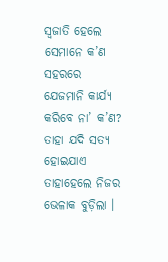ସ୍ୱଜାତି ହେଲେ ସେମାନେ କ’ଣ ସହରରେ ଯେଜମାନି କାର୍ଯ୍ୟ କରିବେ ନା’ କ’ଣ? ତାହା ଯଦି ସତ୍ୟ ହୋଇଯାଏ ତାହାହେଲେ ନିଜର ଭେଳାକ ବୁଡ଼ିଲା ।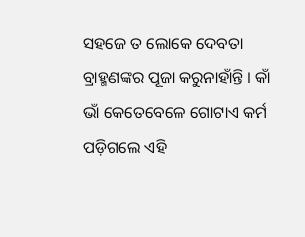ସହଜେ ତ ଲୋକେ ଦେବତା ବ୍ରାହ୍ମଣଙ୍କର ପୂଜା କରୁନାହାଁନ୍ତି । କାଁ ଭାଁ କେତେବେଳେ ଗୋଟାଏ କର୍ମ ପଡ଼ିଗଲେ ଏହି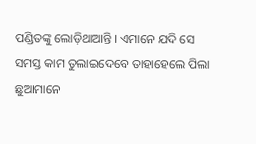ପଣ୍ଡିତଙ୍କୁ ଲୋଡ଼ିଥାଆନ୍ତି । ଏମାନେ ଯଦି ସେ ସମସ୍ତ କାମ ତୁଲାଇଦେବେ ତାହାହେଲେ ପିଲା ଛୁଆମାନେ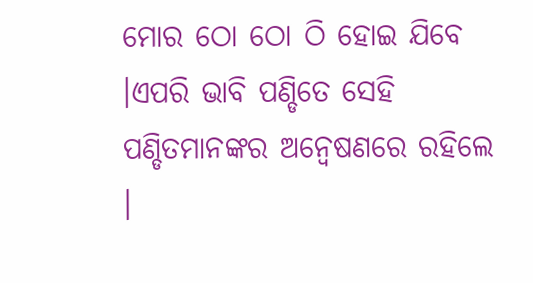ମୋର ଠୋ ଠୋ ଠି ହୋଇ ଯିବେ ।ଏପରି ଭାବି ପଣ୍ଡିତେ ସେହି ପଣ୍ଡିତମାନଙ୍କର ଅନ୍ୱେଷଣରେ ରହିଲେ ।